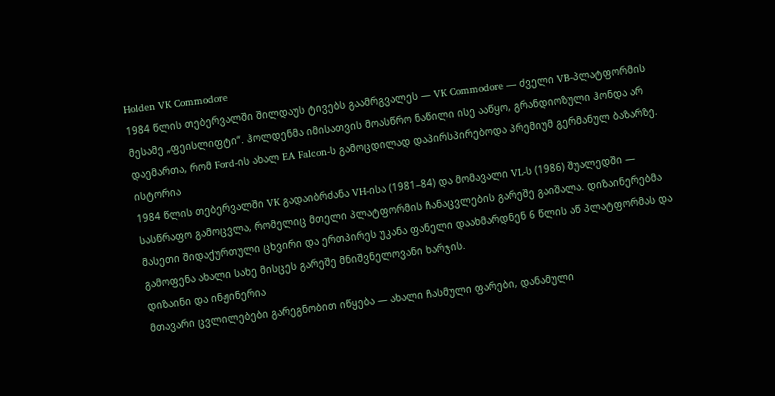Holden VK Commodore
1984 წლის თებერვალში შილდაუს ტივებს გაამრგვალეს — VK Commodore — ძველი VB-პლატფორმის მესამე „ფეისლიფტი“. ჰოლდენმა იმისათვის მოასწრო ნაწილი ისე ააწყო, გრანდიოზული ჰონდა არ დაემართა, რომ Ford-ის ახალ EA Falcon-ს გამოცდილად დაპირსპირებოდა პრემიუმ გერმანულ ბაზარზე.
ისტორია
1984 წლის თებერვალში VK გადაიბრძანა VH-ისა (1981–84) და მომავალი VL-ს (1986) შუალედში — სასწრაფო გამოცვლა, რომელიც მთელი პლატფორმის ჩანაცვლების გარეშე გაიშალა. დიზაინერებმა მასეთი შიდაქურთული ცხვირი და ერთპირეს უკანა ფანელი დაახმარდნენ 6 წლის აწ პლატფორმას და გამოფენა ახალი სახე მისცეს გარეშე მნიშვნელოვანი ხარჯის.
დიზაინი და ინჟინერია
მთავარი ცვლილებები გარეგნობით იწყება — ახალი ჩასმული ფარები, დანამული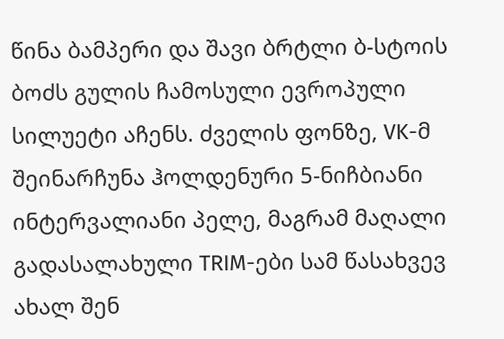წინა ბამპერი და შავი ბრტლი ბ-სტოის ბოძს გულის ჩამოსული ევროპული სილუეტი აჩენს. ძველის ფონზე, VK-მ შეინარჩუნა ჰოლდენური 5-ნიჩბიანი ინტერვალიანი პელე, მაგრამ მაღალი გადასალახული TRIM-ები სამ წასახვევ ახალ შენ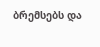ბრემსებს და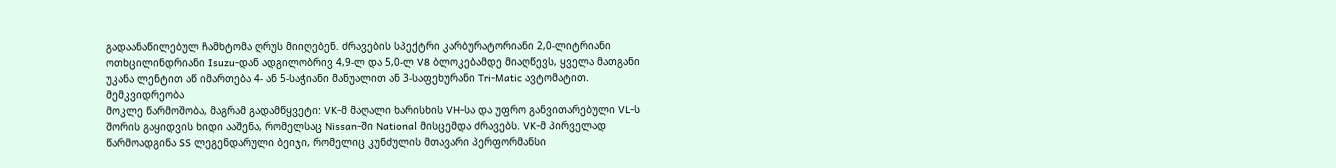გადაანაწილებულ ჩამხტომა ღრუს მიიღებენ. ძრავების სპექტრი კარბურატორიანი 2,0-ლიტრიანი ოთხცილინდრიანი Isuzu-დან ადგილობრივ 4,9-ლ და 5,0-ლ V8 ბლოკებამდე მიაღწევს, ყველა მათგანი უკანა ლენტით აწ იმართება 4- ან 5-საჭიანი მანუალით ან 3-საფეხურანი Tri-Matic ავტომატით.
მემკვიდრეობა
მოკლე წარმოშობა, მაგრამ გადამწყვეტი: VK-მ მაღალი ხარისხის VH-სა და უფრო განვითარებული VL-ს შორის გაყიდვის ხიდი ააშენა, რომელსაც Nissan-ში National მისცემდა ძრავებს. VK-მ პირველად წარმოადგინა SS ლეგენდარული ბეიჯი, რომელიც კუნძულის მთავარი პერფორმანსი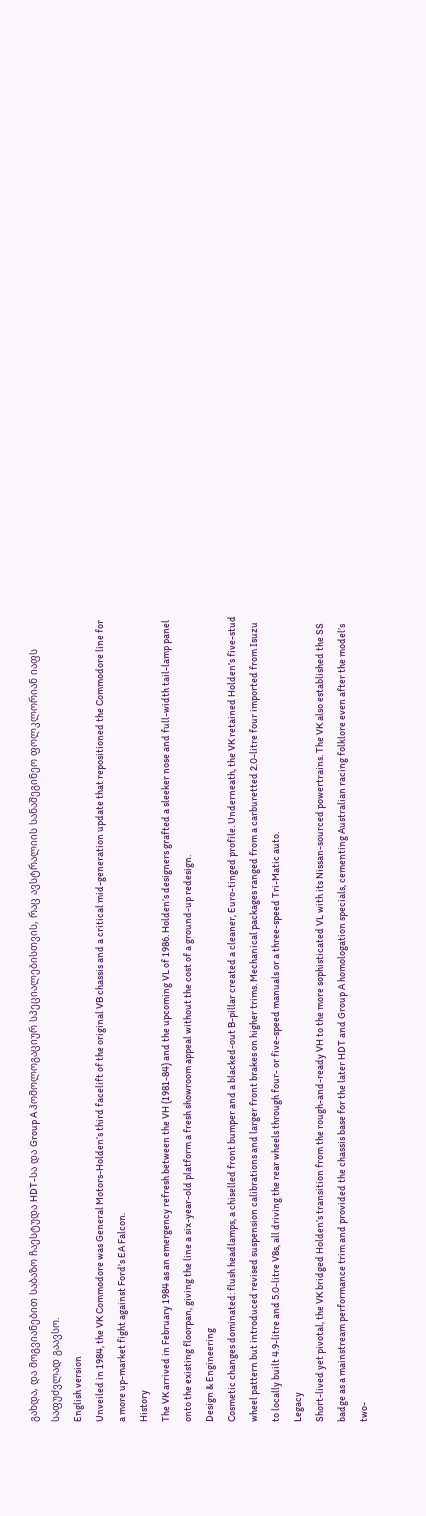გახდა, და მოგვიანებით საბაზო ჩაესტუდა HDT-სა და Group A ჰომოლოგაციურ სპეციალებისთვის, რაც ავსტრალიის სანაშეგინეო ფოლკლორიან იაფს საფუძვლად გაავსო.
English version
Unveiled in 1984, the VK Commodore was General Motors-Holden’s third facelift of the original VB chassis and a critical mid-generation update that repositioned the Commodore line for a more up-market fight against Ford’s EA Falcon.
History
The VK arrived in February 1984 as an emergency refresh between the VH (1981-84) and the upcoming VL of 1986. Holden’s designers grafted a sleeker nose and full-width tail-lamp panel onto the existing floorpan, giving the line a six-year-old platform a fresh showroom appeal without the cost of a ground-up redesign.
Design & Engineering
Cosmetic changes dominated: flush headlamps, a chiselled front bumper and a blacked-out B-pillar created a cleaner, Euro-tinged profile. Underneath, the VK retained Holden’s five-stud wheel pattern but introduced revised suspension calibrations and larger front brakes on higher trims. Mechanical packages ranged from a carburetted 2.0-litre four imported from Isuzu to locally built 4.9-litre and 5.0-litre V8s, all driving the rear wheels through four- or five-speed manuals or a three-speed Tri-Matic auto.
Legacy
Short-lived yet pivotal, the VK bridged Holden’s transition from the rough-and-ready VH to the more sophisticated VL with its Nissan-sourced powertrains. The VK also established the SS badge as a mainstream performance trim and provided the chassis base for the later HDT and Group A homologation specials, cementing Australian racing folklore even after the model’s two-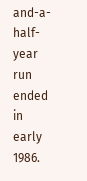and-a-half-year run ended in early 1986.